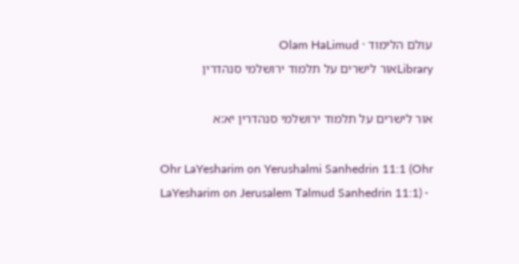עולם הלימוד · Olam HaLimud
Libraryאור לישרים על תלמוד ירושלמי סנהדרין

אור לישרים על תלמוד ירושלמי סנהדרין יא:א

Ohr LaYesharim on Yerushalmi Sanhedrin 11:1 (Ohr LaYesharim on Jerusalem Talmud Sanhedrin 11:1) ·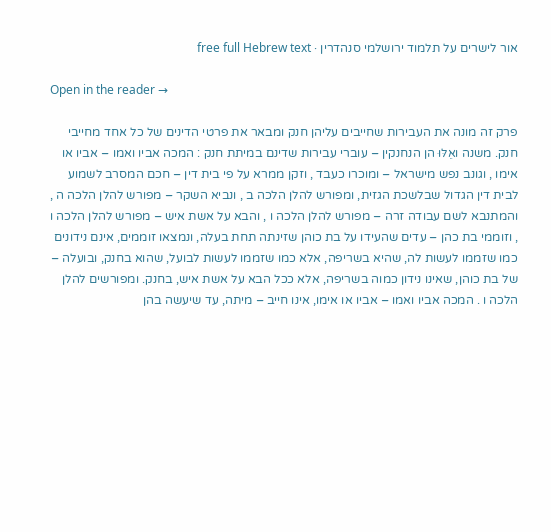אור לישרים על תלמוד ירושלמי סנהדרין · free full Hebrew text

Open in the reader →

פרק זה מונה את העבירות שחייבים עליהן חנק ומבאר את פרטי הדינים של כל אחד מחייבי חנק. משנה ואֵלּוּ הן הנחנקין – עוברי עבירות שדינם במיתת חנק : המכה אביו ואמו – אביו או אימו , וגונב נפש מישראל – ומוכרו כעבד , וזקן ממרא על פי בית דין – חכם המסרב לשמוע לבית דין הגדול שבלשכת הגזית, ומפורש להלן הלכה ב , ונביא השקר – מפורש להלן הלכה ה , והמתנבא לשם עבודה זרה – מפורש להלן הלכה ו , והבא על אשת איש – מפורש להלן הלכה ו , וזוממי בת כהן – עדים שהעידו על בת כוהן שזינתה תחת בעלה, ונמצאו זוממים, אינם נידונים כמו שזממו לעשות לה, שהיא בשריפה, אלא כמו שזממו לעשות לבועל, שהוא בחנק, ובועלה – של בת כוהן, שאינו נידון כמוה בשריפה, אלא ככל הבא על אשת איש, בחנק. ומפורשים להלן הלכה ו . המכה אביו ואמו – אביו או אימו, אינו חייב – מיתה, עד שיעשה בהן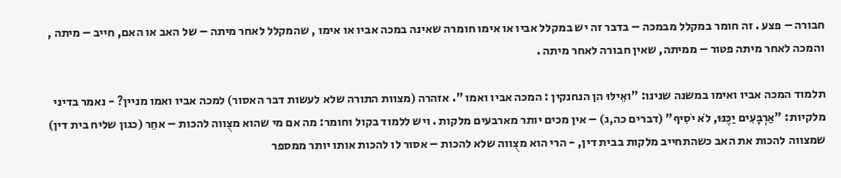חבורה – פצע . זה חומר במקלל מבמכה – בדבר זה יש במקלל אביו או אימו חומרה שאינה במכה אביו או אימו , שהמקלל לאחר מיתה – של האב או האם, חייב – מיתה , והמכה לאחר מיתה פטור – ממיתה, שאין חבורה לאחר מיתה .

תלמוד המכה אביו ואימו במשנה שנינו: "ואֵילּוּ הן הנחנקין : המכה אביו ואמו ". אזהרה (מצוות התורה שלא לעשות דבר האסור) למכה אביו ואמו מניין? - נאמר בדיני מלקיות: "אַרְבָּעִים יַכֶּנּוּ, לֹא יֹסִיף" (דברים כה,ג) – אין מכים יותר מארבעים מלקות . ויש ללמוד בקול וחומר: מה אם מי שהוא מצֻווה להכות – אחֵר (כגון שליח בית דין) שמצווה להכות את האב כשהתחייב מלקות בבית דין, - הרי הוא מצֻווה שלא להכות – אסור לו להכות אותו יותר ממספר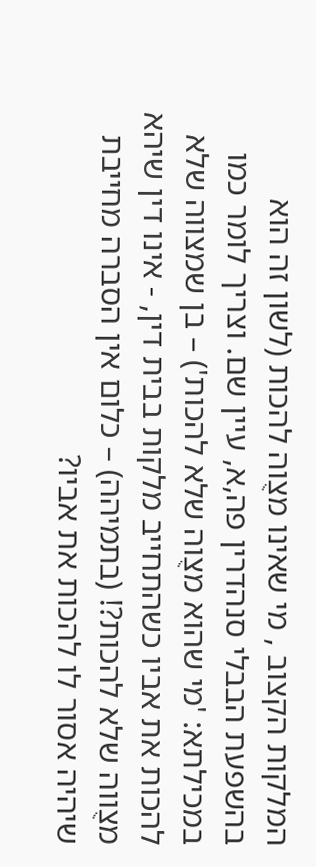המלקות הקצוב , מי שאינו מצֻוה להכות (לשון זה הוא בהשפעת הבבלי סנהדרין פה,א, עיין שם. וצריך לומר כמו במכילתא: 'מי שהוא מצֻוה שלא להכות') – בן שמצווה שלא להכות את אביו כשהתחייב מלקות בבית דין, - אינו דין שיהא מצֻווה שלא להכות?! (בתמיהה) – כלום אין הסברה מחייבת שיהיה אסור לו להכות את אביו?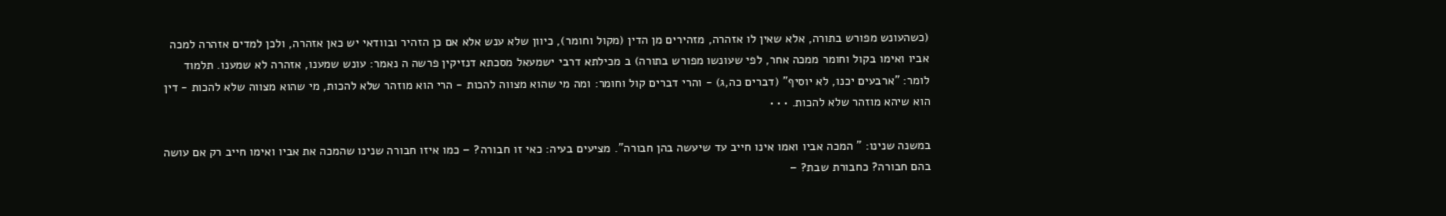(כשהעונש מפורש בתורה, אלא שאין לו אזהרה, מזהירים מן הדין (מקול וחומר), כיוון שלא ענש אלא אם כן הזהיר ובוודאי יש כאן אזהרה, ולכן למדים אזהרה למכה אביו ואימו בקול וחומר ממכה אחר, לפי שעונשו מפורש בתורה) ב מכילתא דרבי ישמעאל מסכתא דנזיקין פרשה ה נאמר: עונש שמענו, אזהרה לא שמענו. תלמוד לומר: "ארבעים יכנו, לא יוסיף" (דברים כה,ג) - והרי דברים קול וחומר: ומה מי שהוא מצווה להכות - הרי הוא מוזהר שלא להכות, מי שהוא מצווה שלא להכות - דין הוא שיהא מוזהר שלא להכות. • • •

במשנה שנינו: " המכה אביו ואמו אינו חייב עד שיעשה בהן חבורה". מציעים בעיה: כאי זו חבורה? – כמו איזו חבורה שנינו שהמכה את אביו ואימו חייב רק אם עושה בהם חבורה? כחבורת שבת? –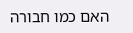האם כמו חבורה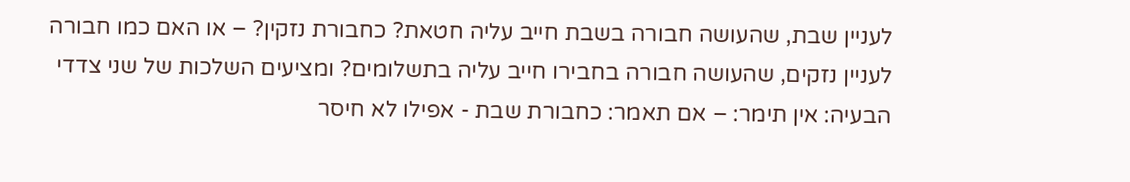לעניין שבת, שהעושה חבורה בשבת חייב עליה חטאת? כחבורת נזקין? – או האם כמו חבורה לעניין נזקים, שהעושה חבורה בחבירו חייב עליה בתשלומים? ומציעים השלכות של שני צדדי הבעיה: אין תימר: – אם תאמר: כחבורת שבת - אפילו לא חיסר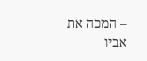– המכה את אביו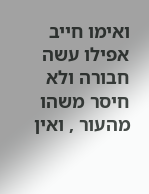ואימו חייב אפילו עשה חבורה ולא חיסר משהו מהעור , ואין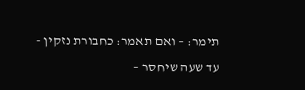תימר: – ואם תאמר: כחבורת נזקין - עד שעה שיחסר –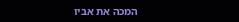המכה את אביו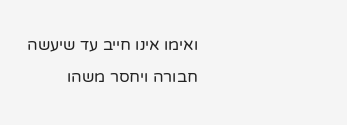ואימו אינו חייב עד שיעשה חבורה ויחסר משהו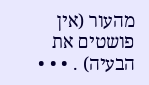מהעור (אין פושטים את הבעיה) . • • •